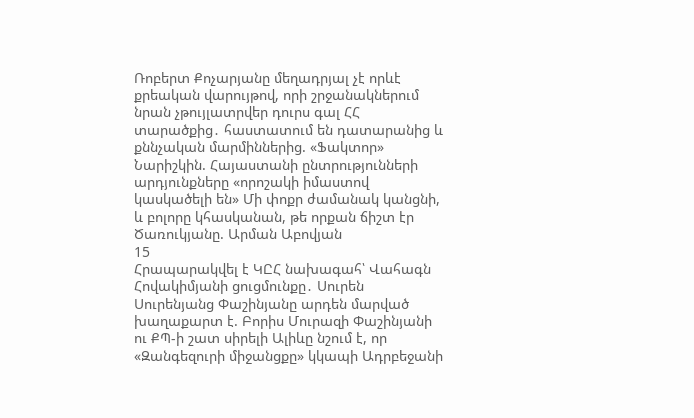Ռոբերտ Քոչարյանը մեղադրյալ չէ որևէ քրեական վարույթով, որի շրջանակներում նրան չթույլատրվեր դուրս գալ ՀՀ տարածքից․ հաստատում են դատարանից և քննչական մարմիններից. «Ֆակտոր» Նարիշկին. Հայաստանի ընտրությունների արդյունքները «որոշակի իմաստով կասկածելի են» Մի փոքր ժամանակ կանցնի, և բոլորը կհասկանան, թե որքան ճիշտ էր Ծառուկյանը. Արման Աբովյան
15
Հրապարակվել է ԿԸՀ նախագահ՝ Վահագն Հովակիմյանի ցուցմունքը․ Սուրեն Սուրենյանց Փաշինյանը արդեն մարված խաղաքարտ է. Բորիս Մուրազի Փաշինյանի ու ՔՊ-ի շատ սիրելի Ալիևը նշում է, որ «Զանգեզուրի միջանցքը» կկապի Ադրբեջանի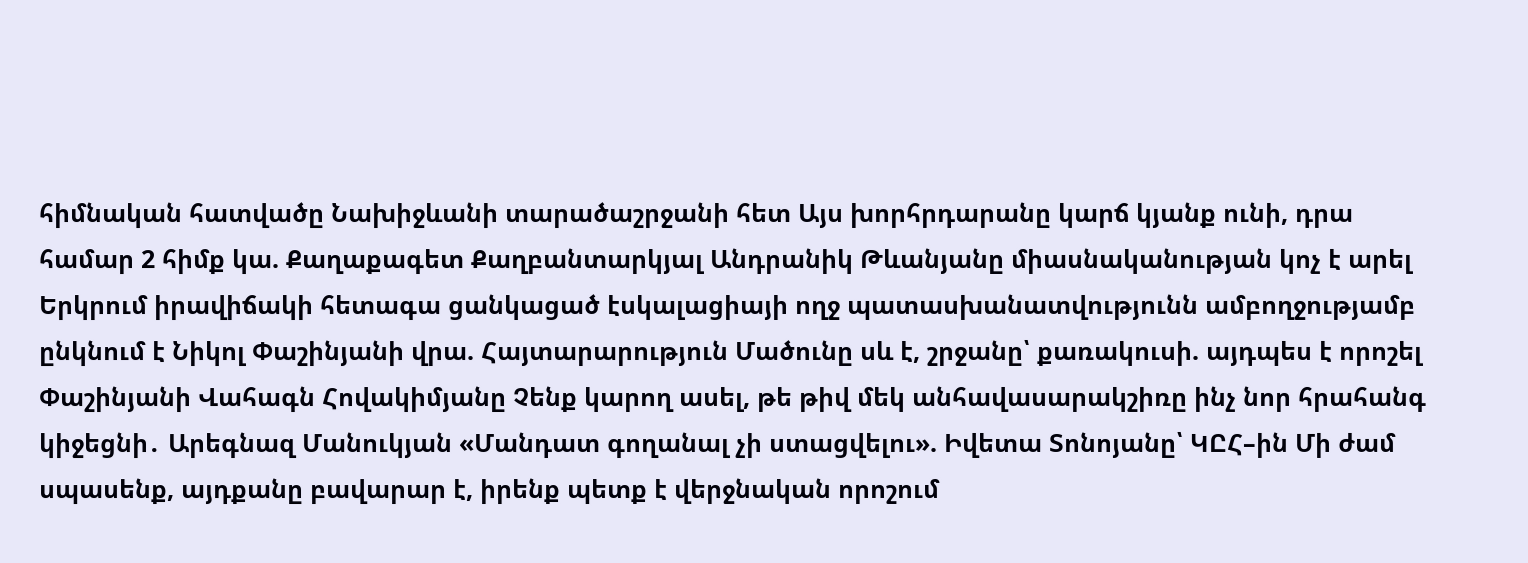հիմնական հատվածը Նախիջևանի տարածաշրջանի հետ Այս խորհրդարանը կարճ կյանք ունի, դրա համար 2 հիմք կա. Քաղաքագետ Քաղբանտարկյալ Անդրանիկ Թևանյանը միասնականության կոչ է արել Երկրում իրավիճակի հետագա ցանկացած էսկալացիայի ողջ պատասխանատվությունն ամբողջությամբ ընկնում է Նիկոլ Փաշինյանի վրա. Հայտարարություն Մածունը սև է, շրջանը՝ քառակուսի. այդպես է որոշել Փաշինյանի Վահագն Հովակիմյանը Չենք կարող ասել, թե թիվ մեկ անհավասարակշիռը ինչ նոր հրահանգ կիջեցնի․ Արեգնազ Մանուկյան «Մանդատ գողանալ չի ստացվելու». Իվետա Տոնոյանը՝ ԿԸՀ–ին Մի ժամ սպասենք, այդքանը բավարար է, իրենք պետք է վերջնական որոշում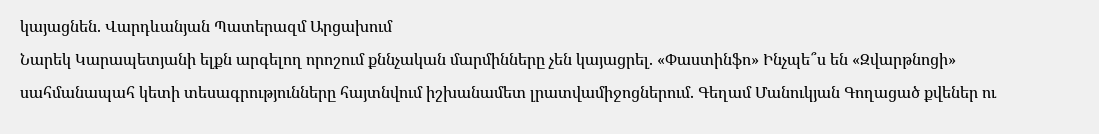կայացնեն. Վարդևանյան Պատերազմ Արցախում
Նարեկ Կարապետյանի ելքն արգելող որոշում քննչական մարմինները չեն կայացրել. «Փաստինֆո» Ինչպե՞ս են «Զվարթնոցի» սահմանապահ կետի տեսագրությունները հայտնվում իշխանամետ լրատվամիջոցներում. Գեղամ Մանուկյան Գողացած քվեներ ու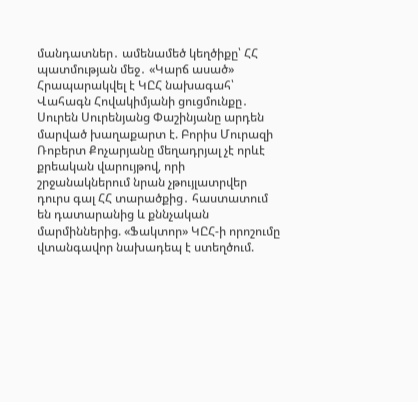մանդատներ․ ամենամեծ կեղծիքը՝ ՀՀ պատմության մեջ․ «Կարճ ասած» Հրապարակվել է ԿԸՀ նախագահ՝ Վահագն Հովակիմյանի ցուցմունքը․ Սուրեն Սուրենյանց Փաշինյանը արդեն մարված խաղաքարտ է. Բորիս Մուրազի Ռոբերտ Քոչարյանը մեղադրյալ չէ որևէ քրեական վարույթով, որի շրջանակներում նրան չթույլատրվեր դուրս գալ ՀՀ տարածքից․ հաստատում են դատարանից և քննչական մարմիններից. «Ֆակտոր» ԿԸՀ-ի որոշումը վտանգավոր նախադեպ է ստեղծում.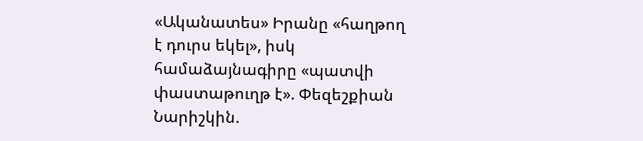«Ականատես» Իրանը «հաղթող է դուրս եկել», իսկ համաձայնագիրը «պատվի փաստաթուղթ է». Փեզեշքիան Նարիշկին.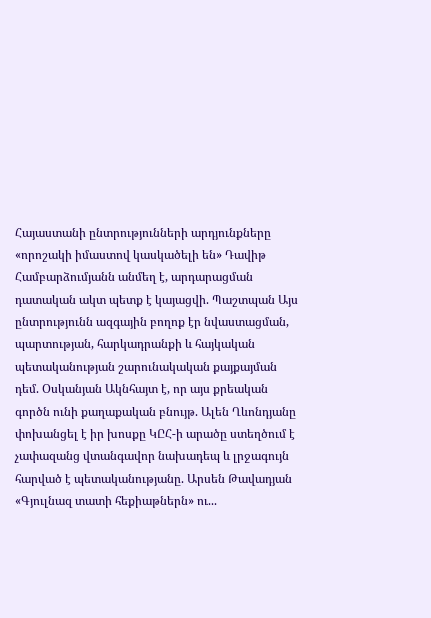Հայաստանի ընտրությունների արդյունքները «որոշակի իմաստով կասկածելի են» Դավիթ Համբարձումյանն անմեղ է, արդարացման դատական ակտ պետք է կայացվի. Պաշտպան Այս ընտրությունն ազգային բողոք էր նվաստացման, պարտության, հարկադրանքի և հայկական պետականության շարունակական քայքայման դեմ. Օսկանյան Ակնհայտ է, որ այս քրեական գործն ունի քաղաքական բնույթ. Ալեն Ղևոնդյանը փոխանցել է իր խոսքը ԿԸՀ-ի արածը ստեղծում է չափազանց վտանգավոր նախադեպ և լրջագույն հարված է պետականությանը. Արսեն Թավադյան «Գյուլնազ տատի հեքիաթներն» ու...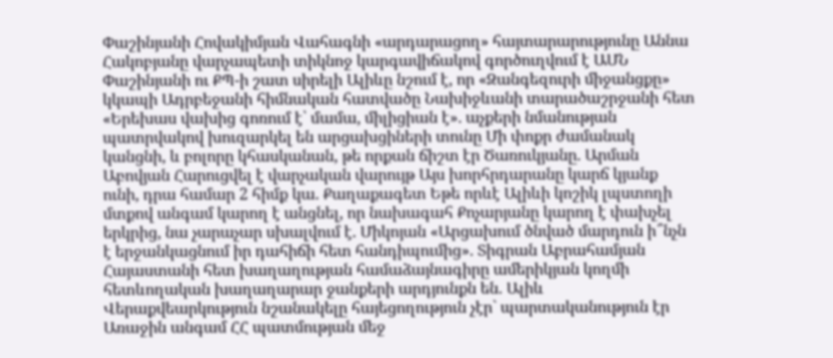Փաշինյանի Հովակիմյան Վահագնի «արդարացող» հայտարարությունը Աննա Հակոբյանը վարչապետի տիկնոջ կարգավիճակով գործուղվում է ԱՄՆ Փաշինյանի ու ՔՊ-ի շատ սիրելի Ալիևը նշում է, որ «Զանգեզուրի միջանցքը» կկապի Ադրբեջանի հիմնական հատվածը Նախիջևանի տարածաշրջանի հետ «Երեխաս վախից գոռում է՝ մամա, միլիցիան է»․ աչքերի նմանության պատրվակով խուզարկել են արցախցիների տունը Մի փոքր ժամանակ կանցնի, և բոլորը կհասկանան, թե որքան ճիշտ էր Ծառուկյանը. Արման Աբովյան Հարուցվել է վարչական վարույթ Այս խորհրդարանը կարճ կյանք ունի, դրա համար 2 հիմք կա. Քաղաքագետ Եթե որևէ Ալիևի կոշիկ լպստողի մտքով անգամ կարող է անցնել, որ նախագահ Քոչարյանը կարող է փախչել երկրից, նա չարաչար սխալվում է. Միկոյան «Արցախում ծնված մարդուն ի՞նչն է երջանկացնում իր դահիճի հետ հանդիպումից»․ Տիգրան Աբրահամյան Հայաստանի հետ խաղաղության համաձայնագիրը ամերիկյան կողմի հետևողական խաղաղարար ջանքերի արդյունքն են. Ալիև Վերաքվեարկություն նշանակելը հայեցողություն չէր` պարտականություն էր Առաջին անգամ ՀՀ պատմության մեջ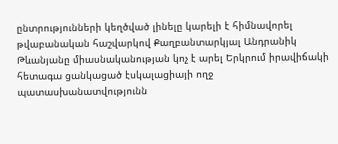ընտրությունների կեղծված լինելը կարելի է հիմնավորել թվաբանական հաշվարկով Քաղբանտարկյալ Անդրանիկ Թևանյանը միասնականության կոչ է արել Երկրում իրավիճակի հետագա ցանկացած էսկալացիայի ողջ պատասխանատվությունն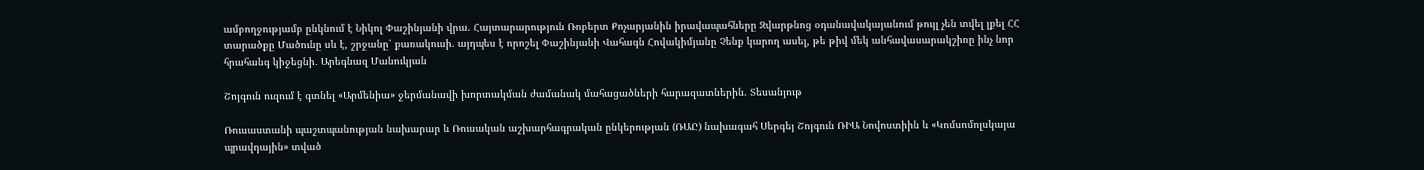ամբողջությամբ ընկնում է Նիկոլ Փաշինյանի վրա. Հայտարարություն Ռոբերտ Քոչարյանին իրավապահները Զվարթնոց օդանավակայանում թույլ չեն տվել լքել ՀՀ տարածքը Մածունը սև է, շրջանը՝ քառակուսի. այդպես է որոշել Փաշինյանի Վահագն Հովակիմյանը Չենք կարող ասել, թե թիվ մեկ անհավասարակշիռը ինչ նոր հրահանգ կիջեցնի․ Արեգնազ Մանուկյան

Շոյգուն ուզում է գտնել «Արմենիա» ջերմանավի խորտակման ժամանակ մահացածների հարազատներին. Տեսանյութ

Ռուսաստանի պաշտպանության նախարար և Ռուսական աշխարհագրական ընկերության (ՌԱԸ) նախագահ Սերգեյ Շոյգուն ՌԻԱ Նովոստիին և «Կոմսոմոլսկայա պրավդային» տված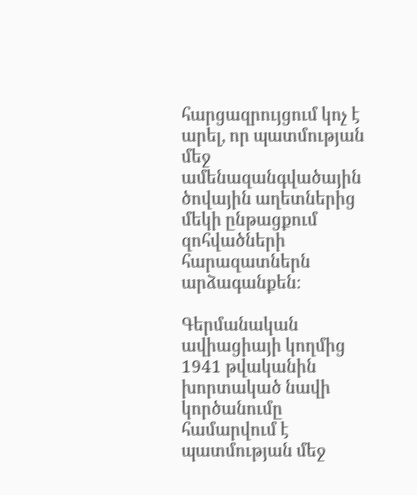հարցազրույցում կոչ է արել, որ պատմության մեջ ամենազանգվածային ծովային աղետներից մեկի ընթացքում զոհվածների հարազատներն արձագանքեն։

Գերմանական ավիացիայի կողմից 1941 թվականին խորտակած նավի կործանումը համարվում է պատմության մեջ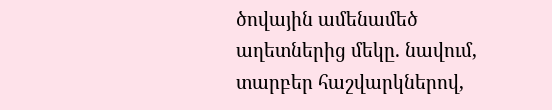ծովային ամենամեծ աղետներից մեկը. նավում, տարբեր հաշվարկներով,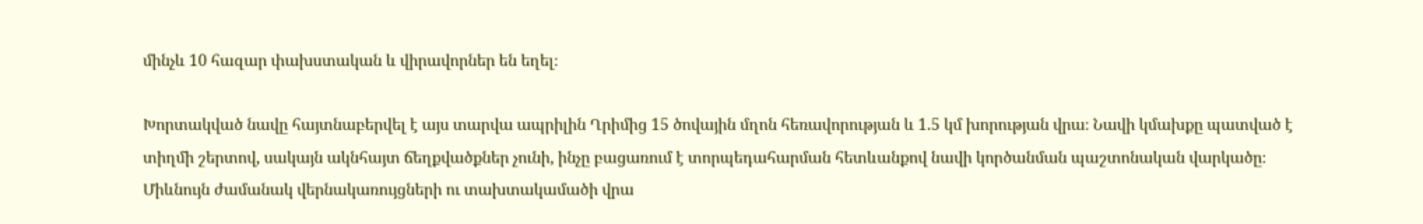մինչև 10 հազար փախստական և վիրավորներ են եղել։

Խորտակված նավը հայտնաբերվել է այս տարվա ապրիլին Ղրիմից 15 ծովային մղոն հեռավորության և 1.5 կմ խորության վրա։ Նավի կմախքը պատված է տիղմի շերտով, սակայն ակնհայտ ճեղքվածքներ չունի, ինչը բացառում է տորպեդահարման հետևանքով նավի կործանման պաշտոնական վարկածը։ Միևնույն ժամանակ վերնակառույցների ու տախտակամածի վրա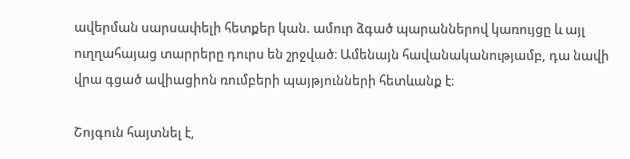ավերման սարսափելի հետքեր կան. ամուր ձգած պարաններով կառույցը և այլ ուղղահայաց տարրերը դուրս են շրջված։ Ամենայն հավանականությամբ, դա նավի վրա գցած ավիացիոն ռումբերի պայթյունների հետևանք է։

Շոյգուն հայտնել է,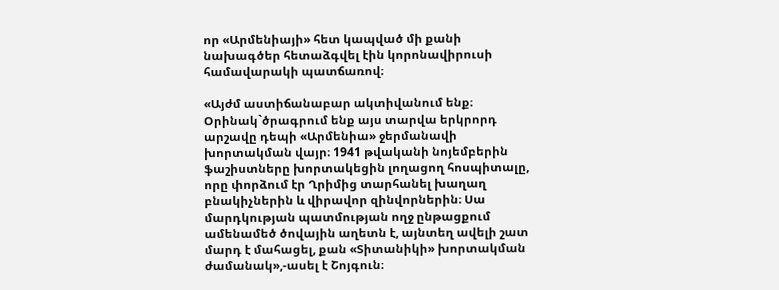որ «Արմենիայի» հետ կապված մի քանի նախագծեր հետաձգվել էին կորոնավիրուսի համավարակի պատճառով։

«Այժմ աստիճանաբար ակտիվանում ենք։ Օրինակ`ծրագրում ենք այս տարվա երկրորդ արշավը դեպի «Արմենիա» ջերմանավի խորտակման վայր։ 1941 թվականի նոյեմբերին ֆաշիստները խորտակեցին լողացող հոսպիտալը, որը փորձում էր Ղրիմից տարհանել խաղաղ բնակիչներին և վիրավոր զինվորներին։ Սա մարդկության պատմության ողջ ընթացքում ամենամեծ ծովային աղետն է, այնտեղ ավելի շատ մարդ է մահացել, քան «Տիտանիկի» խորտակման ժամանակ»,-ասել է Շոյգուն։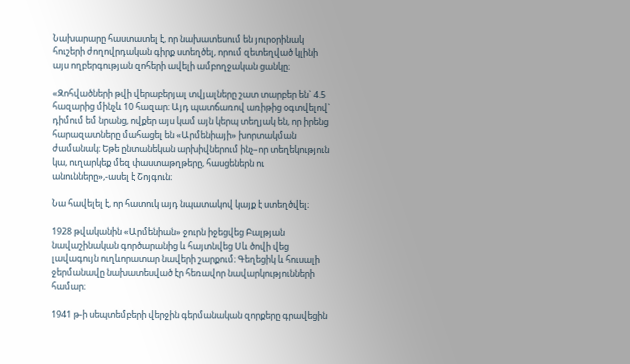Նախարարը հաստատել է, որ նախատեսում են յուրօրինակ հուշերի ժողովրդական գիրք ստեղծել, որում զետեղված կլինի այս ողբերգության զոհերի ավելի ամբողջական ցանկը։

«Զոհվածների թվի վերաբերյալ տվյալները շատ տարբեր են` 4.5 հազարից մինչև 10 հազար։ Այդ պատճառով առիթից օգտվելով` դիմում եմ նրանց, ովքեր այս կամ այն կերպ տեղյակ են, որ իրենց հարազատները մահացել են «Արմենիայի» խորտակման ժամանակ։ Եթե ընտանեկան արխիվներում ինչ–որ տեղեկություն կա, ուղարկեք մեզ փաստաթղթերը, հասցեներն ու անունները»,-ասել է Շոյգուն։

Նա հավելել է, որ հատուկ այդ նպատակով կայք է ստեղծվել։

1928 թվականին «Արմենիան» ջուրն իջեցվեց Բալթյան նավաշինական գործարանից և հայտնվեց Սև ծովի վեց լավագույն ուղևորատար նավերի շարքում։ Գեղեցիկ և հուսալի ջերմանավը նախատեսված էր հեռավոր նավարկությունների համար։

1941 թ-ի սեպտեմբերի վերջին գերմանական զորքերը գրավեցին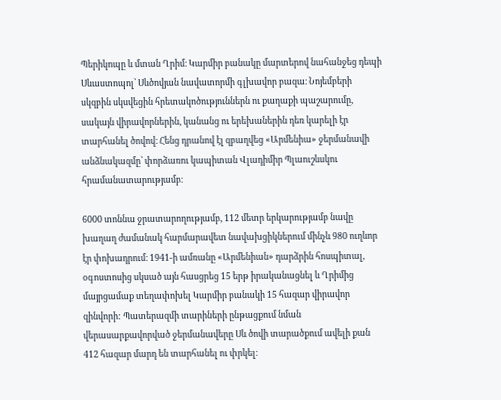Պերիկոպը և մտան Ղրիմ։ Կարմիր բանակը մարտերով նահանջեց դեպի Սևաստոպոլ՝ Սևծովյան նավատորմի գլխավոր բազա։ Նոյեմբերի սկզբին սկսվեցին հրետակոծություններն ու քաղաքի պաշարումը, սակայն վիրավորներին, կանանց ու երեխաներին դեռ կարելի էր տարհանել ծովով։ Հենց դրանով էլ զբաղվեց «Արմենիա» ջերմանավի անձնակազմը՝ փորձառու կապիտան Վլադիմիր Պլաուշևսկու հրամանատարությամբ։

6000 տոննա ջրատարողությամբ, 112 մետր երկարությամբ նավը խաղաղ ժամանակ հարմարավետ նավախցիկներում մինչև 980 ուղևոր էր փոխադրում։ 1941-ի ամռանը «Արմենիան» դարձրին հոսպիտալ, օգոստոսից սկսած այն հասցրեց 15 երթ իրականացնել և Ղրիմից մայրցամաք տեղափոխել Կարմիր բանակի 15 հազար վիրավոր զինվորի: Պատերազմի տարիների ընթացքում նման վերասարքավորված ջերմանավերը Սև ծովի տարածքում ավելի քան 412 հազար մարդ են տարհանել ու փրկել։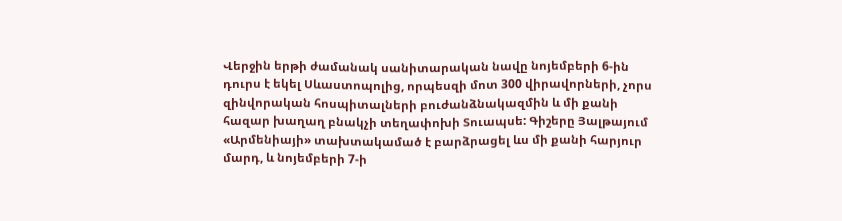Վերջին երթի ժամանակ սանիտարական նավը նոյեմբերի 6-ին դուրս է եկել Սևաստոպոլից, որպեսզի մոտ 300 վիրավորների, չորս զինվորական հոսպիտալների բուժանձնակազմին և մի քանի հազար խաղաղ բնակչի տեղափոխի Տուապսե: Գիշերը Յալթայում «Արմենիայի» տախտակամած է բարձրացել ևս մի քանի հարյուր մարդ, և նոյեմբերի 7-ի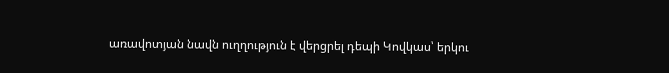առավոտյան նավն ուղղություն է վերցրել դեպի Կովկաս՝ երկու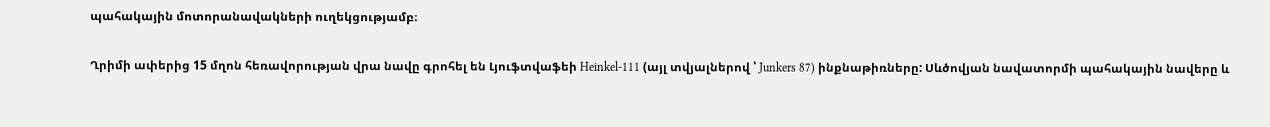պահակային մոտորանավակների ուղեկցությամբ։

Ղրիմի ափերից 15 մղոն հեռավորության վրա նավը գրոհել են Լյուֆտվաֆեի Heinkel-111 (այլ տվյալներով ՝ Junkers 87) ինքնաթիռները: Սևծովյան նավատորմի պահակային նավերը և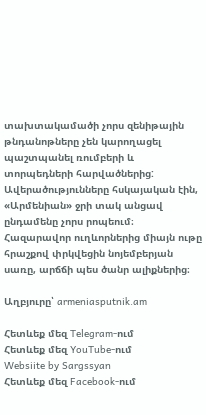տախտակամածի չորս զենիթային թնդանոթները չեն կարողացել պաշտպանել ռումբերի և տորպեդների հարվածներից: Ավերածությունները հսկայական էին, «Արմենիան» ջրի տակ անցավ ընդամենը չորս րոպեում։ Հազարավոր ուղևորներից միայն ութը հրաշքով փրկվեցին նոյեմբերյան սառը, արճճի պես ծանր ալիքներից։

Աղբյուրը՝ armeniasputnik.am

Հետևեք մեզ Telegram-ում
Հետևեք մեզ YouTube-ում
Websiite by Sargssyan
Հետևեք մեզ Facebook-ում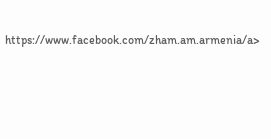https://www.facebook.com/zham.am.armenia/a>